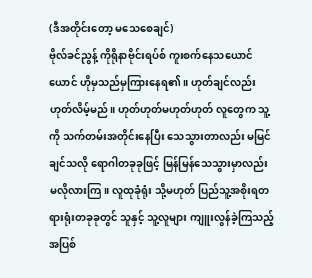(ဒီအတိုင်းတော့ မသေစေချင်)
ဗိုလ်ခင်ညွန့် ကိုရိုနာဗိုင်းရပ်စ် ကူးစက်နေသယောင်ယောင် ဟိုမှသည်မှကြားနေရ၏။ ဟုတ်ချင်လည်းဟုတ်လိမ့်မည်။ ဟုတ်ဟုတ်မဟုတ်ဟုတ် လူတွေက သူ့ကို သက်တမ်းအတိုင်းနေပြီး သေသွားတာလည်း မမြင်ချင်သလို ရောဂါတခုခုဖြင့် မြန်မြန်သေသွားမှာလည်း မလိုလားကြ။ လူထုခုံရုံး သို့မဟုတ် ပြည်သူ့အစိုးရတရားရုံးတခုခုတွင် သူနှင့် သူ့လူများ ကျူးလွန်ခဲ့ကြသည့် အပြစ်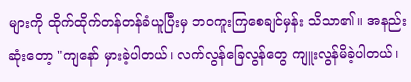များကို ထိုက်ထိုက်တန်တန်ခံယူပြီးမှ ဘဝကူးကြစေချင်မှန်း သိသာ၏။ အနည်းဆုံးတော့ "ကျနော် မှားခဲ့ပါတယ်၊ လက်လွန်ခြေလွန်တွေ ကျူးလွန်မိခဲ့ပါတယ်၊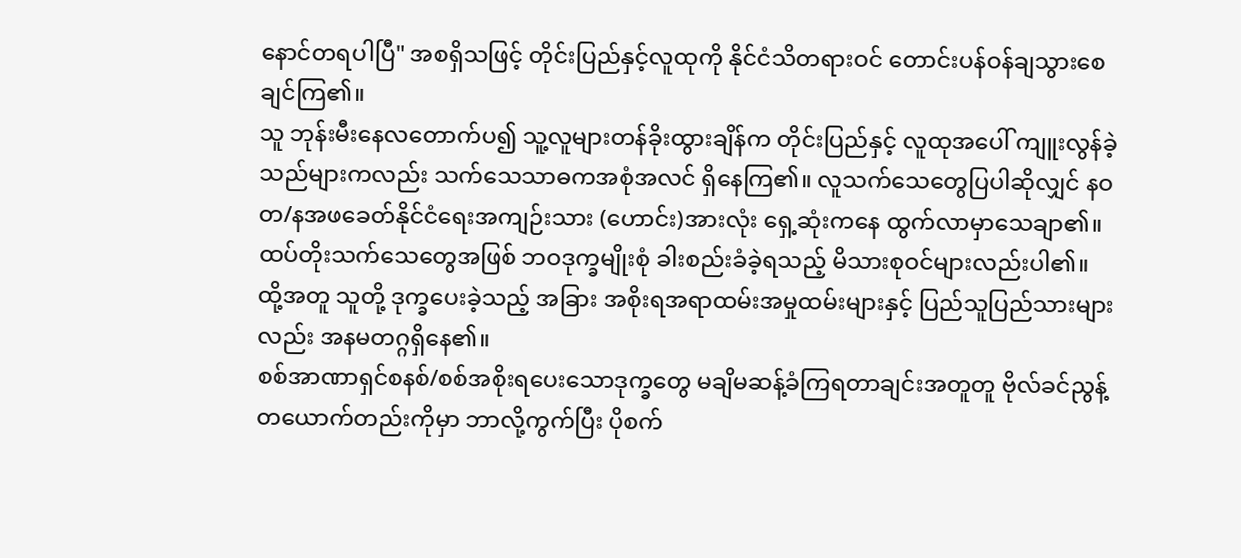နောင်တရပါပြီ" အစရှိသဖြင့် တိုင်းပြည်နှင့်လူထုကို နိုင်ငံသိတရားဝင် တောင်းပန်ဝန်ချသွားစေချင်ကြ၏။
သူ ဘုန်းမီးနေလတောက်ပ၍ သူ့လူများတန်ခိုးထွားချိန်က တိုင်းပြည်နှင့် လူထုအပေါ် ကျူးလွန်ခဲ့သည်များကလည်း သက်သေသာဓကအစုံအလင် ရှိနေကြ၏။ လူသက်သေတွေပြပါဆိုလျှင် နဝတ/နအဖခေတ်နိုင်ငံရေးအကျဉ်းသား (ဟောင်း)အားလုံး ရှေ့ဆုံးကနေ ထွက်လာမှာသေချာ၏။ ထပ်တိုးသက်သေတွေအဖြစ် ဘဝဒုက္ခမျိုးစုံ ခါးစည်းခံခဲ့ရသည့် မိသားစုဝင်များလည်းပါ၏။ ထို့အတူ သူတို့ ဒုက္ခပေးခဲ့သည့် အခြား အစိုးရအရာထမ်းအမှုထမ်းများနှင့် ပြည်သူပြည်သားများလည်း အနမတဂ္ဂရှိနေ၏။
စစ်အာဏာရှင်စနစ်/စစ်အစိုးရပေးသောဒုက္ခတွေ မချိမဆန့်ခံကြရတာချင်းအတူတူ ဗိုလ်ခင်ညွန့် တယောက်တည်းကိုမှာ ဘာလို့ကွက်ပြီး ပိုစက်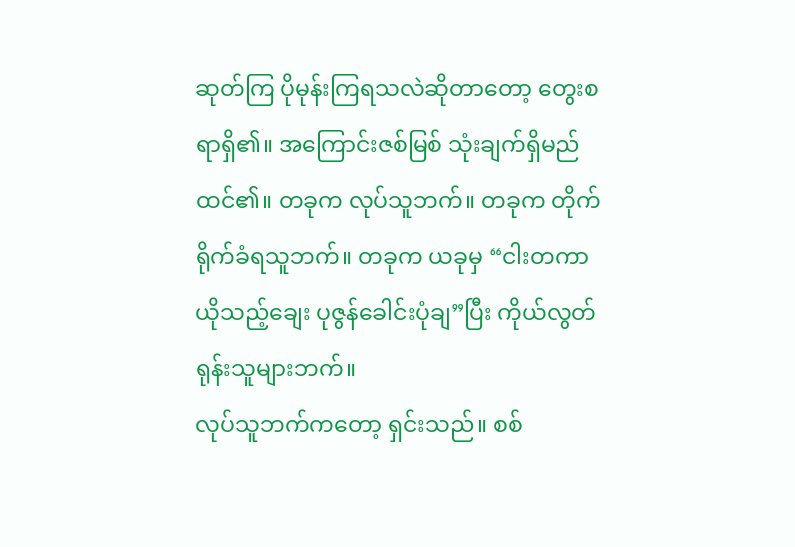ဆုတ်ကြ ပိုမုန်းကြရသလဲဆိုတာတော့ တွေးစရာရှိ၏။ အကြောင်းဇစ်မြစ် သုံးချက်ရှိမည်ထင်၏။ တခုက လုပ်သူဘက်။ တခုက တိုက်ရိုက်ခံရသူဘက်။ တခုက ယခုမှ “ငါးတကာယိုသည့်ချေး ပုဇွန်ခေါင်းပုံချ”ပြီး ကိုယ်လွတ်ရုန်းသူများဘက်။
လုပ်သူဘက်ကတော့ ရှင်းသည်။ စစ်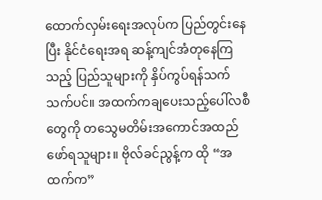ထောက်လှမ်းရေးအလုပ်က ပြည်တွင်းနေပြီး နိုင်ငံရေးအရ ဆန့်ကျင်အံတုနေကြသည့် ပြည်သူများကို နှိပ်ကွပ်ရန်သက်သက်ပင်။ အထက်ကချပေးသည့်ပေါ်လစီတွေကို တသွေမတိမ်းအကောင်အထည် ဖော်ရသူများ။ ဗိုလ်ခင်ညွန့်က ထို “အထက်က”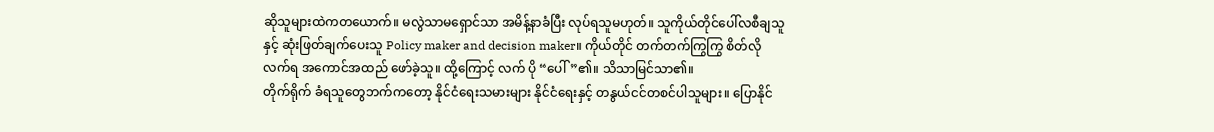ဆိုသူများထဲကတယောက်။ မလွဲသာမရှောင်သာ အမိန့်နာခံပြီး လုပ်ရသူမဟုတ်။ သူကိုယ်တိုင်ပေါ်လစီချသူနှင့် ဆုံးဖြတ်ချက်ပေးသူ Policy maker and decision maker။ ကိုယ်တိုင် တက်တက်ကြွကြွ စိတ်လိုလက်ရ အကောင်အထည် ဖော်ခဲ့သူ။ ထို့ကြောင့် လက် ပို “ပေါ်”၏။ သိသာမြင်သာ၏။
တိုက်ရိုက် ခံရသူတွေဘက်ကတော့ နိုင်ငံရေးသမားများ နိုင်ငံရေးနှင့် တနွယ်ငင်တစင်ပါသူများ။ ပြောနိုင်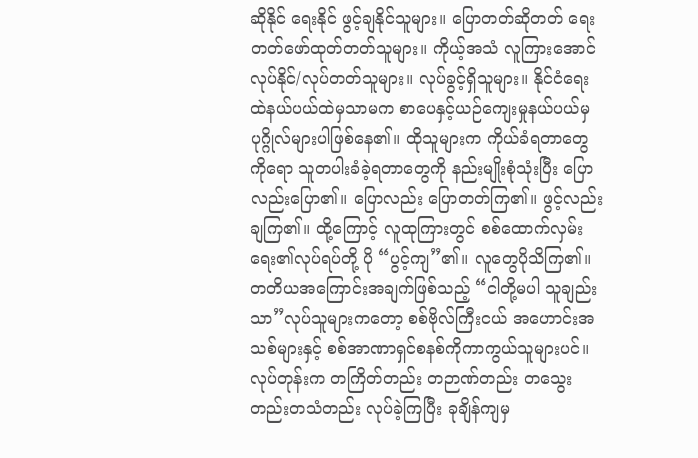ဆိုနိုင် ရေးနိုင် ဖွင့်ချနိုင်သူများ။ ပြောတတ်ဆိုတတ် ရေးတတ်ဖော်ထုတ်တတ်သူများ။ ကိုယ့်အသံ လူကြားအောင် လုပ်နိုင်/လုပ်တတ်သူများ။ လုပ်ခွင့်ရှိသူများ။ နိုင်ငံရေးထဲနယ်ပယ်ထဲမှသာမက စာပေနှင့်ယဉ်ကျေးမှုနယ်ပယ်မှ ပုဂ္ဂိုလ်များပါဖြစ်နေ၏။ ထိုသူများက ကိုယ်ခံရတာတွေကိုရော သူတပါးခံခဲ့ရတာတွေကို နည်းမျိုးစုံသုံးပြီး ပြောလည်းပြော၏။ ပြောလည်း ပြောတတ်ကြ၏။ ဖွင့်လည်း ချကြ၏။ ထို့ကြောင့် လူထုကြားတွင် စစ်ထောက်လှမ်းရေး၏လုပ်ရပ်တို့ ပို “ပွင့်ကျ”၏။ လူတွေပိုသိကြ၏။
တတိယအကြောင်းအချက်ဖြစ်သည့် “ငါတို့မပါ သူချည်းသာ”လုပ်သူများကတော့ စစ်ဗိုလ်ကြီးငယ် အဟောင်းအသစ်များနှင့် စစ်အာဏာရှင်စနစ်ကိုကာကွယ်သူများပင်။ လုပ်တုန်းက တကြိတ်တည်း တဉာဏ်တည်း တသွေးတည်းတသံတည်း လုပ်ခဲ့ကြပြီး ခုချိန်ကျမှ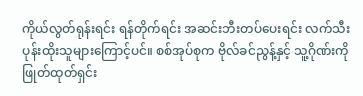ကိုယ်လွတ်ရုန်းရင်း ရန်တိုက်ရင်း အဆင်းဘီးတပ်ပေးရင်း လက်သီးပုန်းထိုးသူများကြောင့်ပင်။ စစ်အုပ်စုက ဗိုလ်ခင်ညွန့်နှင့် သူ့ဂိုဏ်းကို ဖြုတ်ထုတ်ရှင်း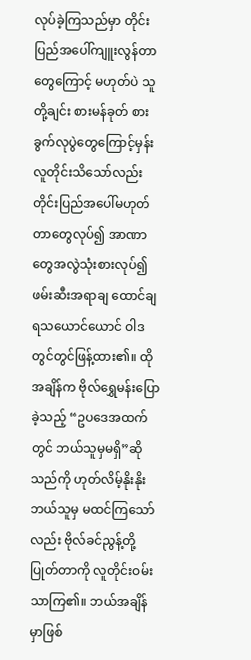လုပ်ခဲ့ကြသည်မှာ တိုင်းပြည်အပေါ်ကျူးလွန်တာတွေကြောင့် မဟုတ်ပဲ သူတို့ချင်း စားမန်ခုတ် စားခွက်လုပွဲတွေကြောင့်မှန်း လူတိုင်းသိသော်လည်း တိုင်းပြည်အပေါ်မဟုတ်တာတွေလုပ်၍ အာဏာတွေအလွဲသုံးစားလုပ်၍ ဖမ်းဆီးအရာချ ထောင်ချရသယောင်ယောင် ဝါဒ တွင်တွင်ဖြန့်ထား၏။ ထိုအချိန်က ဗိုလ်ရွှေမန်းပြောခဲ့သည့် “ဥပဒေအထက်တွင် ဘယ်သူမှမရှိ”ဆိုသည်ကို ဟုတ်လိမ့်နိုးနိုး ဘယ်သူမှ မထင်ကြသော်လည်း ဗိုလ်ခင်ညွန့်တို့ပြုတ်တာကို လူတိုင်းဝမ်းသာကြ၏။ ဘယ်အချိန်မှာဖြစ်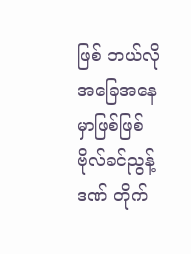ဖြစ် ဘယ်လိုအခြေအနေမှာဖြစ်ဖြစ် ဗိုလ်ခင်ညွန့်ဒဏ် တိုက်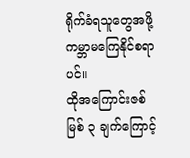ရိုက်ခံရသူတွေအဖို့ ကမ္ဘာမကြေနိုင်စရာပင်။
ထိုအကြောင်းဇစ်မြစ် ၃ ချက်ကြောင့်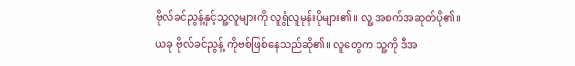ဗိုလ်ခင်ညွန့်နှင့်သူ့လူများကို လူရွံလူမုန်းပိုများ၏။ လူ့ အစက်အဆုတ်ပို၏။
ယခု ဗိုလ်ခင်ညွန့် ကိုဗစ်ဖြစ်နေသည်ဆို၏။ လူတွေက သူ့ကို ဒီအ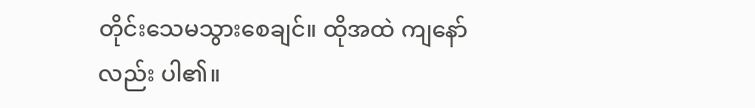တိုင်းသေမသွားစေချင်။ ထိုအထဲ ကျနော်လည်း ပါ၏။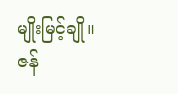မျိုးမြင့်ချို။
ဇန်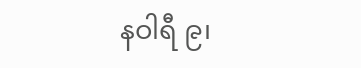နဝါရီ ၉၊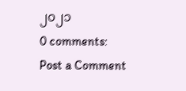၂၀၂၁
0 comments:
Post a Comment